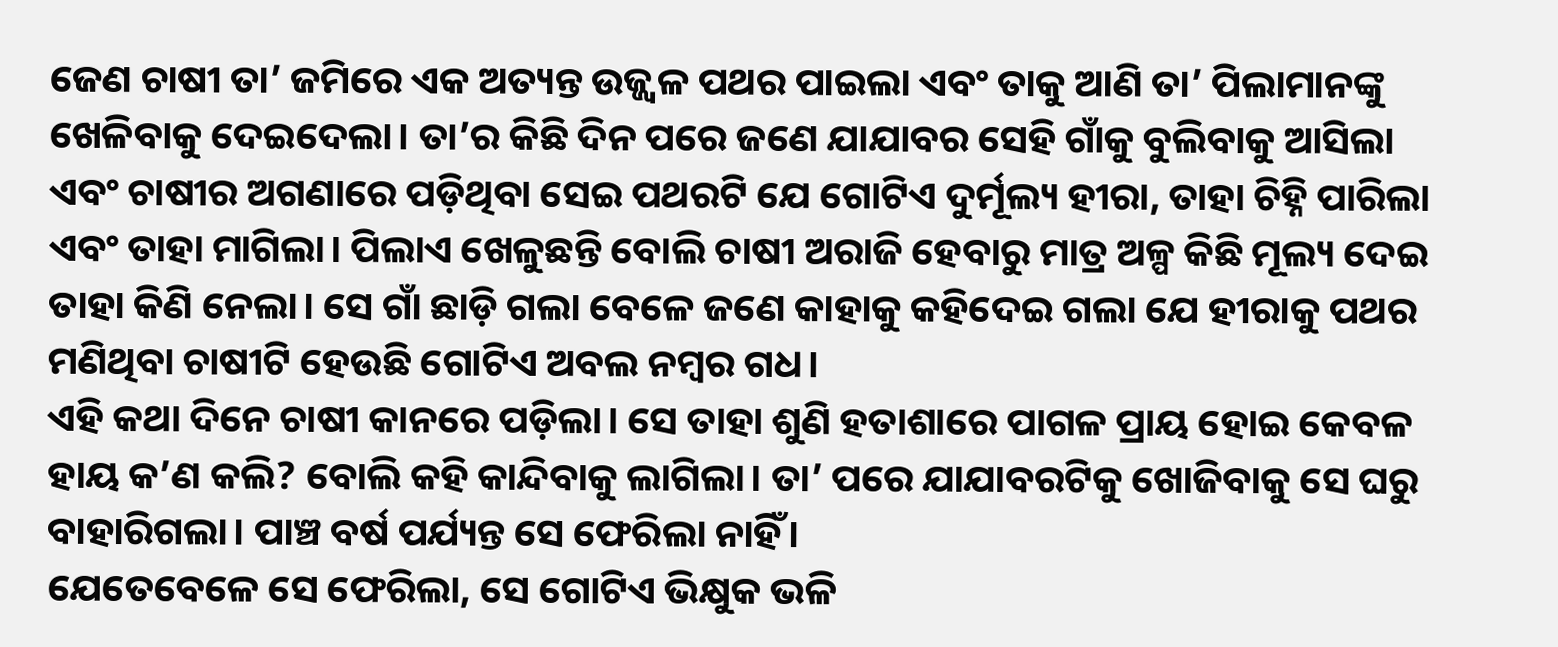ଜେଣ ଚାଷୀ ତା’ ଜମିରେ ଏକ ଅତ୍ୟନ୍ତ ଉଜ୍ଜ୍ବଳ ପଥର ପାଇଲା ଏବଂ ତାକୁ ଆଣି ତା’ ପିଲାମାନଙ୍କୁ ଖେଳିବାକୁ ଦେଇଦେଲା। ତା’ର କିଛି ଦିନ ପରେ ଜଣେ ଯାଯାବର ସେହି ଗାଁକୁ ବୁଲିବାକୁ ଆସିଲା ଏବଂ ଚାଷୀର ଅଗଣାରେ ପଡ଼ିଥିବା ସେଇ ପଥରଟି ଯେ ଗୋଟିଏ ଦୁର୍ମୂଲ୍ୟ ହୀରା, ତାହା ଚିହ୍ନି ପାରିଲା ଏବଂ ତାହା ମାଗିଲା। ପିଲାଏ ଖେଳୁଛନ୍ତି ବୋଲି ଚାଷୀ ଅରାଜି ହେବାରୁ ମାତ୍ର ଅଳ୍ପ କିଛି ମୂଲ୍ୟ ଦେଇ ତାହା କିଣି ନେଲା। ସେ ଗାଁ ଛାଡ଼ି ଗଲା ବେଳେ ଜଣେ କାହାକୁ କହିଦେଇ ଗଲା ଯେ ହୀରାକୁ ପଥର ମଣିଥିବା ଚାଷୀଟି ହେଉଛି ଗୋଟିଏ ଅବଲ ନମ୍ବର ଗଧ।
ଏହି କଥା ଦିନେ ଚାଷୀ କାନରେ ପଡ଼ିଲା। ସେ ତାହା ଶୁଣି ହତାଶାରେ ପାଗଳ ପ୍ରାୟ ହୋଇ କେବଳ ହାୟ କ’ଣ କଲି? ବୋଲି କହି କାନ୍ଦିବାକୁ ଲାଗିଲା। ତା’ ପରେ ଯାଯାବରଟିକୁ ଖୋଜିବାକୁ ସେ ଘରୁ ବାହାରିଗଲା। ପାଞ୍ଚ ବର୍ଷ ପର୍ଯ୍ୟନ୍ତ ସେ ଫେରିଲା ନାହିଁ।
ଯେତେବେଳେ ସେ ଫେରିଲା, ସେ ଗୋଟିଏ ଭିକ୍ଷୁକ ଭଳି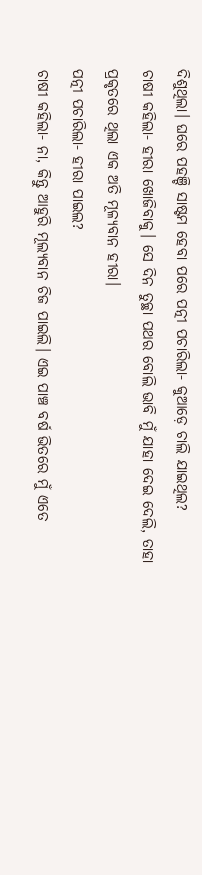ଦିଶୁଥିଲା। ଘରେ ପହଞ୍ଚି ସାଷ୍ଟମ ହେବା ପରେ ପତ୍ନୀ ପଚାରିଲା- କୁଆଡ଼େ ଚାଲି ଯାଇଥିଲ?
ଚାଷୀ କହିଲା- ହୀରା ଖୋଜିବାକୁ। ସେ ଦିନ ତୁଚ୍ଛା ପଥର ବୋଲି ଭାବି ମୁଁ ଯାହା ଦେଇ ଦେଲି, ତାହା ପ୍ରକୃତରେ ଥିଲା ଏକ ଅତି ମୂଳ୍ୟବାନ ହୀରା।
ପତ୍ନୀ ପଚାରିଲା- ହୀରା ପାଇଲ?
ଚାଷୀ କହିଲା- ନା, କିନ୍ତୁ ଆହୁରି ମୂଲ୍ୟବାନ ଚିଜ ପାଇଲି। ଏଇ ପାଞ୍ଚ ବର୍ଷ ଭିତରେ ମୁଁ ଏତେ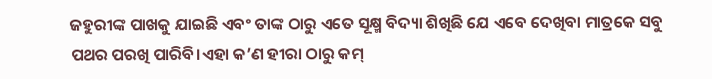ଜହୁରୀଙ୍କ ପାଖକୁ ଯାଇଛି ଏବଂ ତାଙ୍କ ଠାରୁ ଏତେ ସୂକ୍ଷ୍ମ ବିଦ୍ୟା ଶିଖିଛି ଯେ ଏବେ ଦେଖିବା ମାତ୍ରକେ ସବୁ ପଥର ପରଖି ପାରିବି।ଏହା କ’ଣ ହୀରା ଠାରୁ କମ୍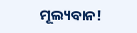ମୂଲ୍ୟବାନ!